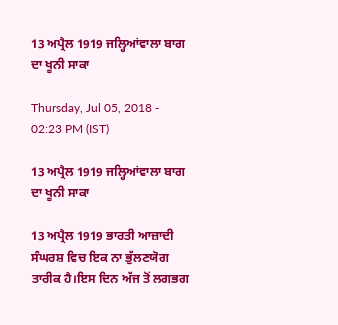13 ਅਪ੍ਰੈਲ 1919 ਜਲ੍ਹਿਆਂਵਾਲਾ ਬਾਗ ਦਾ ਖੂਨੀ ਸਾਕਾ

Thursday, Jul 05, 2018 - 02:23 PM (IST)

13 ਅਪ੍ਰੈਲ 1919 ਜਲ੍ਹਿਆਂਵਾਲਾ ਬਾਗ ਦਾ ਖੂਨੀ ਸਾਕਾ

13 ਅਪ੍ਰੈਲ 1919 ਭਾਰਤੀ ਆਜ਼ਾਦੀ ਸੰਘਰਸ਼ ਵਿਚ ਇਕ ਨਾ ਭੁੱਲਣਯੋਗ ਤਾਰੀਕ ਹੈ।ਇਸ ਦਿਨ ਅੱਜ ਤੋਂ ਲਗਭਗ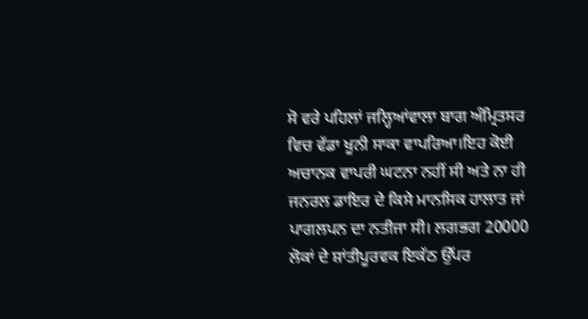ਸੋ ਵਰੇ ਪਹਿਲਾਂ ਜਲ੍ਹਿਆਂਵਾਲਾ ਬਾਗ ਅੰਮ੍ਰਿਤਸਰ ਵਿਚ ਵੱਡਾ ਖੂਨੀ ਸਾਕਾ ਵਾਪਰਿਆ।ਇਹ ਕੋਈ ਅਚਾਨਕ ਵਾਪਰੀ ਘਟਨਾ ਨਹੀਂ ਸੀ ਅਤੇ ਨਾ ਹੀ ਜਨਰਲ ਡਾਇਰ ਦੇ ਕਿਸੇ ਮਾਨਸਿਕ ਹਾਲਾਤ ਜਾਂ ਪਾਗਲਪਨ ਦਾ ਨਤੀਜਾ ਸੀ। ਲਗਭਗ 20000 ਲੋਕਾਂ ਦੇ ਸ਼ਾਂਤੀਪੂਰਵਕ ਇਕੱਠ ਉੱਪਰ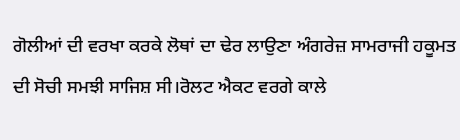ਗੋਲੀਆਂ ਦੀ ਵਰਖਾ ਕਰਕੇ ਲੋਥਾਂ ਦਾ ਢੇਰ ਲਾਉਣਾ ਅੰਗਰੇਜ਼ ਸਾਮਰਾਜੀ ਹਕੂਮਤ ਦੀ ਸੋਚੀ ਸਮਝੀ ਸਾਜਿਸ਼ ਸੀ।ਰੋਲਟ ਐਕਟ ਵਰਗੇ ਕਾਲੇ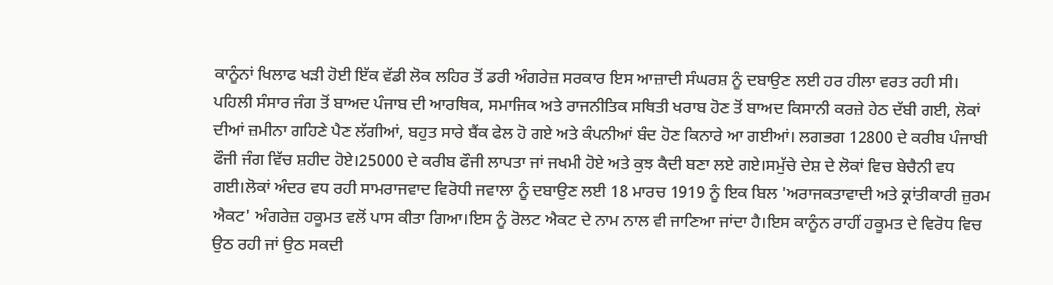ਕਾਨੂੰਨਾਂ ਖਿਲਾਫ ਖੜੀ ਹੋਈ ਇੱਕ ਵੱਡੀ ਲੋਕ ਲਹਿਰ ਤੋਂ ਡਰੀ ਅੰਗਰੇਜ਼ ਸਰਕਾਰ ਇਸ ਆਜ਼ਾਦੀ ਸੰਘਰਸ਼ ਨੂੰ ਦਬਾਉਣ ਲਈ ਹਰ ਹੀਲਾ ਵਰਤ ਰਹੀ ਸੀ।
ਪਹਿਲੀ ਸੰਸਾਰ ਜੰਗ ਤੋਂ ਬਾਅਦ ਪੰਜਾਬ ਦੀ ਆਰਥਿਕ, ਸਮਾਜਿਕ ਅਤੇ ਰਾਜਨੀਤਿਕ ਸਥਿਤੀ ਖਰਾਬ ਹੋਣ ਤੋਂ ਬਾਅਦ ਕਿਸਾਨੀ ਕਰਜ਼ੇ ਹੇਠ ਦੱਬੀ ਗਈ, ਲੋਕਾਂ ਦੀਆਂ ਜ਼ਮੀਨਾ ਗਹਿਣੇ ਪੈਣ ਲੱਗੀਆਂ, ਬਹੁਤ ਸਾਰੇ ਬੈਂਕ ਫੇਲ ਹੋ ਗਏ ਅਤੇ ਕੰਪਨੀਆਂ ਬੰਦ ਹੋਣ ਕਿਨਾਰੇ ਆ ਗਈਆਂ। ਲਗਭਗ 12800 ਦੇ ਕਰੀਬ ਪੰਜਾਬੀ ਫੌਜੀ ਜੰਗ ਵਿੱਚ ਸ਼ਹੀਦ ਹੋਏ।25000 ਦੇ ਕਰੀਬ ਫੌਜੀ ਲਾਪਤਾ ਜਾਂ ਜਖਮੀ ਹੋਏ ਅਤੇ ਕੁਝ ਕੈਦੀ ਬਣਾ ਲਏ ਗਏ।ਸਮੁੱਚੇ ਦੇਸ਼ ਦੇ ਲੋਕਾਂ ਵਿਚ ਬੇਚੈਨੀ ਵਧ ਗਈ।ਲੋਕਾਂ ਅੰਦਰ ਵਧ ਰਹੀ ਸਾਮਰਾਜਵਾਦ ਵਿਰੋਧੀ ਜਵਾਲਾ ਨੂੰ ਦਬਾਉਣ ਲਈ 18 ਮਾਰਚ 1919 ਨੂੰ ਇਕ ਬਿਲ 'ਅਰਾਜਕਤਾਵਾਦੀ ਅਤੇ ਕ੍ਰਾਂਤੀਕਾਰੀ ਜ਼ੁਰਮ ਐਕਟ' ਅੰਗਰੇਜ਼ ਹਕੂਮਤ ਵਲੋਂ ਪਾਸ ਕੀਤਾ ਗਿਆ।ਇਸ ਨੂੰ ਰੋਲਟ ਐਕਟ ਦੇ ਨਾਮ ਨਾਲ ਵੀ ਜਾਣਿਆ ਜਾਂਦਾ ਹੈ।ਇਸ ਕਾਨੂੰਨ ਰਾਹੀਂ ਹਕੂਮਤ ਦੇ ਵਿਰੋਧ ਵਿਚ ਉਠ ਰਹੀ ਜਾਂ ਉਠ ਸਕਦੀ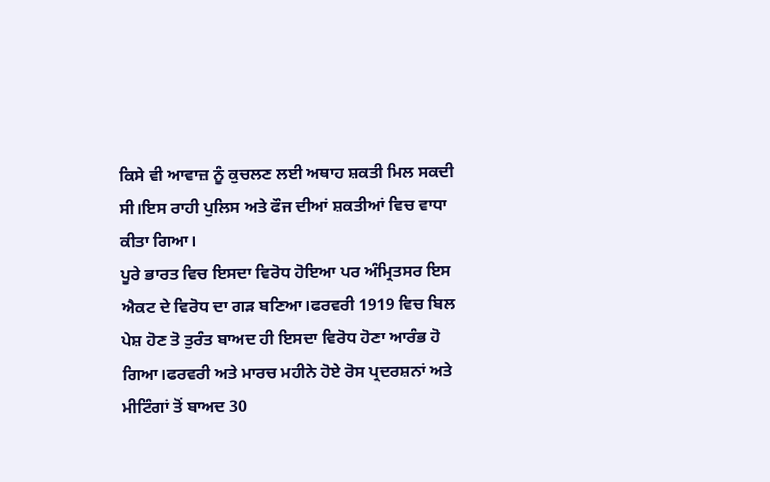ਕਿਸੇ ਵੀ ਆਵਾਜ਼ ਨੂੰ ਕੁਚਲਣ ਲਈ ਅਥਾਹ ਸ਼ਕਤੀ ਮਿਲ ਸਕਦੀ ਸੀ।ਇਸ ਰਾਹੀ ਪੁਲਿਸ ਅਤੇ ਫੌਜ ਦੀਆਂ ਸ਼ਕਤੀਆਂ ਵਿਚ ਵਾਧਾ ਕੀਤਾ ਗਿਆ।
ਪੂਰੇ ਭਾਰਤ ਵਿਚ ਇਸਦਾ ਵਿਰੋਧ ਹੋਇਆ ਪਰ ਅੰਮ੍ਰਿਤਸਰ ਇਸ ਐਕਟ ਦੇ ਵਿਰੋਧ ਦਾ ਗੜ ਬਣਿਆ।ਫਰਵਰੀ 1919 ਵਿਚ ਬਿਲ ਪੇਸ਼ ਹੋਣ ਤੋ ਤੁਰੰਤ ਬਾਅਦ ਹੀ ਇਸਦਾ ਵਿਰੋਧ ਹੋਣਾ ਆਰੰਭ ਹੋ ਗਿਆ।ਫਰਵਰੀ ਅਤੇ ਮਾਰਚ ਮਹੀਨੇ ਹੋਏ ਰੋਸ ਪ੍ਰਦਰਸ਼ਨਾਂ ਅਤੇ ਮੀਟਿੰਗਾਂ ਤੋਂ ਬਾਅਦ 30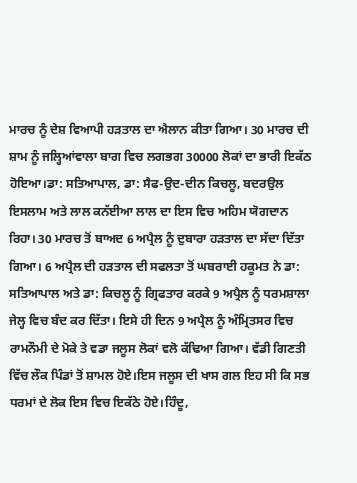ਮਾਰਚ ਨੂੰ ਦੇਸ਼ ਵਿਆਪੀ ਹੜਤਾਲ ਦਾ ਐਲਾਨ ਕੀਤਾ ਗਿਆ। 30 ਮਾਰਚ ਦੀ ਸ਼ਾਮ ਨੂੰ ਜਲ੍ਹਿਆਂਵਾਲਾ ਬਾਗ ਵਿਚ ਲਗਭਗ 30000 ਲੋਕਾਂ ਦਾ ਭਾਰੀ ਇਕੱਠ ਹੋਇਆ।ਡਾ: ਸਤਿਆਪਾਲ, ਡਾ: ਸੈਫ-ਉਦ-ਦੀਨ ਕਿਚਲੂ, ਬਦਰਉਲ ਇਸਲਾਮ ਅਤੇ ਲਾਲ ਕਨੱਈਆ ਲਾਲ ਦਾ ਇਸ ਵਿਚ ਅਹਿਮ ਯੋਗਦਾਨ ਰਿਹਾ। 30 ਮਾਰਚ ਤੋਂ ਬਾਅਦ 6 ਅਪ੍ਰੈਲ ਨੂੰ ਦੁਬਾਰਾ ਹੜਤਾਲ ਦਾ ਸੱਦਾ ਦਿੱਤਾ ਗਿਆ। 6 ਅਪ੍ਰੈਲ ਦੀ ਹੜਤਾਲ ਦੀ ਸਫਲਤਾ ਤੋਂ ਘਬਰਾਈ ਹਕੂਮਤ ਨੇ ਡਾ: ਸਤਿਆਪਾਲ ਅਤੇ ਡਾ: ਕਿਚਲੂ ਨੂੰ ਗ੍ਰਿਫਤਾਰ ਕਰਕੇ 9 ਅਪ੍ਰੈਲ ਨੂੰ ਧਰਮਸ਼ਾਲਾ ਜੇਲ੍ਹ ਵਿਚ ਬੰਦ ਕਰ ਦਿੱਤਾ। ਇਸੇ ਹੀ ਦਿਨ 9 ਅਪ੍ਰੈਲ ਨੂੰ ਅੰਮ੍ਰਿਤਸਰ ਵਿਚ ਰਾਮਨੌਮੀ ਦੇ ਮੋਕੇ ਤੇ ਵਡਾ ਜਲੂਸ ਲੋਕਾਂ ਵਲੋ ਕੱਢਿਆ ਗਿਆ। ਵੱਡੀ ਗਿਣਤੀ ਵਿੱਚ ਲੌਕ ਪਿੰਡਾਂ ਤੋਂ ਸ਼ਾਮਲ ਹੋਏ।ਇਸ ਜਲੂਸ ਦੀ ਖਾਸ ਗਲ ਇਹ ਸੀ ਕਿ ਸਭ ਧਰਮਾਂ ਦੇ ਲੋਕ ਇਸ ਵਿਚ ਇਕੱਠੇ ਹੋਏ।ਹਿੰਦੂ,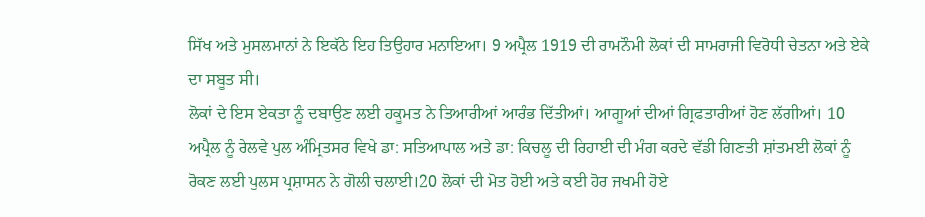ਸਿੱਖ ਅਤੇ ਮੁਸਲਮਾਨਾਂ ਨੇ ਇਕੱਠੇ ਇਹ ਤਿਉਹਾਰ ਮਨਾਇਆ। 9 ਅਪ੍ਰੈਲ 1919 ਦੀ ਰਾਮਨੌਮੀ ਲੋਕਾਂ ਦੀ ਸਾਮਰਾਜੀ ਵਿਰੋਧੀ ਚੇਤਨਾ ਅਤੇ ਏਕੇ ਦਾ ਸਬੂਤ ਸੀ।
ਲੋਕਾਂ ਦੇ ਇਸ ਏਕਤਾ ਨੂੰ ਦਬਾਉਣ ਲਈ ਹਕੂਮਤ ਨੇ ਤਿਆਰੀਆਂ ਆਰੰਭ ਦਿੱਤੀਆਂ। ਆਗੂਆਂ ਦੀਆਂ ਗ੍ਰਿਫਤਾਰੀਆਂ ਹੋਣ ਲੱਗੀਆਂ। 10 ਅਪ੍ਰੈਲ ਨੂੰ ਰੇਲਵੇ ਪੁਲ ਅੰਮ੍ਰਿਤਸਰ ਵਿਖੇ ਡਾ: ਸਤਿਆਪਾਲ ਅਤੇ ਡਾ: ਕਿਚਲੂ ਦੀ ਰਿਹਾਈ ਦੀ ਮੰਗ ਕਰਦੇ ਵੱਡੀ ਗਿਣਤੀ ਸ਼ਾਂਤਮਈ ਲੋਕਾਂ ਨੂੰ ਰੋਕਣ ਲਈ ਪੁਲਸ ਪ੍ਰਸ਼ਾਸਨ ਨੇ ਗੋਲੀ ਚਲਾਈ।20 ਲੋਕਾਂ ਦੀ ਮੋਤ ਹੋਈ ਅਤੇ ਕਈ ਹੋਰ ਜਖਮੀ ਹੋਏ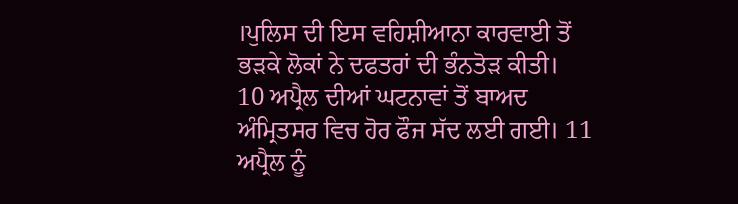।ਪੁਲਿਸ ਦੀ ਇਸ ਵਹਿਸ਼ੀਆਨਾ ਕਾਰਵਾਈ ਤੋਂ ਭੜਕੇ ਲੋਕਾਂ ਨੇ ਦਫਤਰਾਂ ਦੀ ਭੰਨਤੋੜ ਕੀਤੀ।
10 ਅਪ੍ਰੈਲ ਦੀਆਂ ਘਟਨਾਵਾਂ ਤੋਂ ਬਾਅਦ ਅੰਮ੍ਰਿਤਸਰ ਵਿਚ ਹੋਰ ਫੌਜ ਸੱਦ ਲਈ ਗਈ। 11 ਅਪ੍ਰੈਲ ਨੂੰ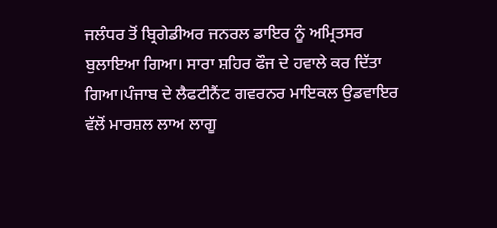ਜਲੰਧਰ ਤੋਂ ਬ੍ਰਿਗੇਡੀਅਰ ਜਨਰਲ ਡਾਇਰ ਨੂੰ ਅਮ੍ਰਿਤਸਰ ਬੁਲਾਇਆ ਗਿਆ। ਸਾਰਾ ਸ਼ਹਿਰ ਫੌਜ ਦੇ ਹਵਾਲੇ ਕਰ ਦਿੱਤਾ ਗਿਆ।ਪੰਜਾਬ ਦੇ ਲੈਫਟੀਨੈਂਟ ਗਵਰਨਰ ਮਾਇਕਲ ਉਡਵਾਇਰ ਵੱਲੋਂ ਮਾਰਸ਼ਲ ਲਾਅ ਲਾਗੂ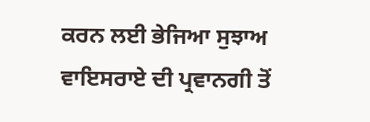ਕਰਨ ਲਈ ਭੇਜਿਆ ਸੁਝਾਅ ਵਾਇਸਰਾਏ ਦੀ ਪ੍ਰਵਾਨਗੀ ਤੋਂ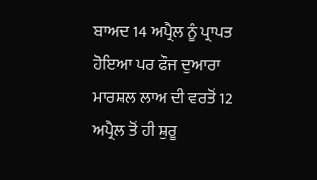ਬਾਅਦ 14 ਅਪ੍ਰੈਲ ਨੂੰ ਪ੍ਰਾਪਤ ਹੋਇਆ ਪਰ ਫੌਜ ਦੁਆਰਾ ਮਾਰਸ਼ਲ ਲਾਅ ਦੀ ਵਰਤੋਂ 12 ਅਪ੍ਰੈਲ ਤੋਂ ਹੀ ਸ਼ੁਰੂ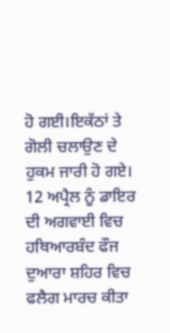ਹੋ ਗਈ।ਇਕੱਠਾਂ ਤੇ ਗੋਲੀ ਚਲਾਉਣ ਦੇ ਹੁਕਮ ਜਾਰੀ ਹੋ ਗਏ। 12 ਅਪ੍ਰੈਲ ਨੂੰ ਡਾਇਰ ਦੀ ਅਗਵਾਈ ਵਿਚ ਹਥਿਆਰਬੰਦ ਫੌਜ ਦੁਆਰਾ ਸ਼ਹਿਰ ਵਿਚ ਫਲੈਗ ਮਾਰਚ ਕੀਤਾ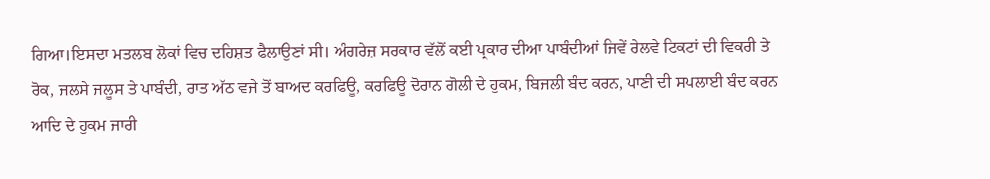ਗਿਆ।ਇਸਦਾ ਮਤਲਬ ਲੋਕਾਂ ਵਿਚ ਦਹਿਸ਼ਤ ਫੈਲਾਉਣਾਂ ਸੀ। ਅੰਗਰੇਜ਼ ਸਰਕਾਰ ਵੱਲੋਂ ਕਈ ਪ੍ਰਕਾਰ ਦੀਆ ਪਾਬੰਦੀਆਂ ਜਿਵੇਂ ਰੇਲਵੇ ਟਿਕਟਾਂ ਦੀ ਵਿਕਰੀ ਤੇ ਰੋਕ, ਜਲਸੇ ਜਲੂਸ ਤੇ ਪਾਬੰਦੀ, ਰਾਤ ਅੱਠ ਵਜੇ ਤੋਂ ਬਾਅਦ ਕਰਫਿਊ, ਕਰਫਿਊ ਦੋਰਾਨ ਗੋਲੀ ਦੇ ਹੁਕਮ, ਬਿਜਲੀ ਬੰਦ ਕਰਨ, ਪਾਣੀ ਦੀ ਸਪਲਾਈ ਬੰਦ ਕਰਨ ਆਦਿ ਦੇ ਹੁਕਮ ਜਾਰੀ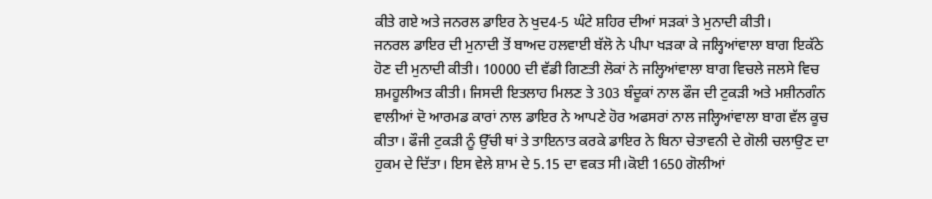ਕੀਤੇ ਗਏ ਅਤੇ ਜਨਰਲ ਡਾਇਰ ਨੇ ਖੁਦ4-5 ਘੰਟੇ ਸ਼ਹਿਰ ਦੀਆਂ ਸੜਕਾਂ ਤੇ ਮੁਨਾਦੀ ਕੀਤੀ।
ਜਨਰਲ ਡਾਇਰ ਦੀ ਮੁਨਾਦੀ ਤੋਂ ਬਾਅਦ ਹਲਵਾਈ ਬੱਲੋ ਨੇ ਪੀਪਾ ਖੜਕਾ ਕੇ ਜਲ੍ਹਿਆਂਵਾਲਾ ਬਾਗ ਇਕੱਠੇ ਹੋਣ ਦੀ ਮੁਨਾਦੀ ਕੀਤੀ। 10000 ਦੀ ਵੱਡੀ ਗਿਣਤੀ ਲੋਕਾਂ ਨੇ ਜਲ੍ਹਿਆਂਵਾਲਾ ਬਾਗ ਵਿਚਲੇ ਜਲਸੇ ਵਿਚ ਸ਼ਮਹੂਲੀਅਤ ਕੀਤੀ। ਜਿਸਦੀ ਇਤਲਾਹ ਮਿਲਣ ਤੇ 303 ਬੰਦੂਕਾਂ ਨਾਲ ਫੌਜ ਦੀ ਟੁਕੜੀ ਅਤੇ ਮਸ਼ੀਨਗੰਨ ਵਾਲੀਆਂ ਦੋ ਆਰਮਡ ਕਾਰਾਂ ਨਾਲ ਡਾਇਰ ਨੇ ਆਪਣੇ ਹੋਰ ਅਫਸਰਾਂ ਨਾਲ ਜਲ੍ਹਿਆਂਵਾਲਾ ਬਾਗ ਵੱਲ ਕੂਚ ਕੀਤਾ। ਫੌਜੀ ਟੁਕੜੀ ਨੂੰ ਉੱਚੀ ਥਾਂ ਤੇ ਤਾਇਨਾਤ ਕਰਕੇ ਡਾਇਰ ਨੇ ਬਿਨਾ ਚੇਤਾਵਨੀ ਦੇ ਗੋਲੀ ਚਲਾਉਣ ਦਾ ਹੁਕਮ ਦੇ ਦਿੱਤਾ। ਇਸ ਵੇਲੇ ਸ਼ਾਮ ਦੇ 5.15 ਦਾ ਵਕਤ ਸੀ।ਕੋਈ 1650 ਗੋਲੀਆਂ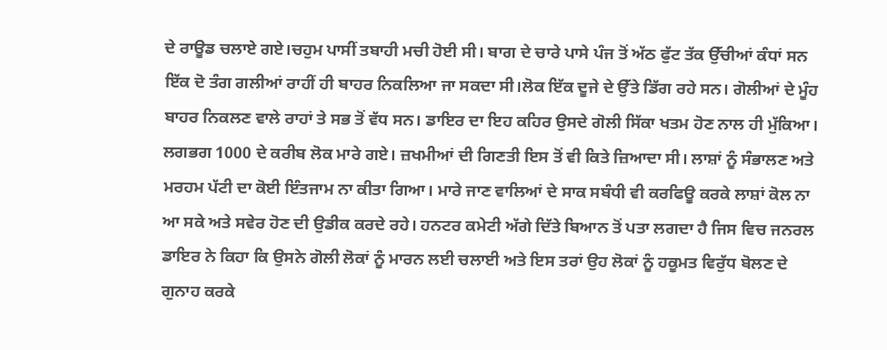ਦੇ ਰਾਊਡ ਚਲਾਏ ਗਏ।ਚਹੁਮ ਪਾਸੀਂ ਤਬਾਹੀ ਮਚੀ ਹੋਈ ਸੀ। ਬਾਗ ਦੇ ਚਾਰੇ ਪਾਸੇ ਪੰਜ ਤੋਂ ਅੱਠ ਫੁੱਟ ਤੱਕ ਉੱਚੀਆਂ ਕੰਧਾਂ ਸਨ ਇੱਕ ਦੋ ਤੰਗ ਗਲੀਆਂ ਰਾਹੀਂ ਹੀ ਬਾਹਰ ਨਿਕਲਿਆ ਜਾ ਸਕਦਾ ਸੀ।ਲੋਕ ਇੱਕ ਦੂਜੇ ਦੇ ਉੱਤੇ ਡਿੱਗ ਰਹੇ ਸਨ। ਗੋਲੀਆਂ ਦੇ ਮੂੰਹ ਬਾਹਰ ਨਿਕਲਣ ਵਾਲੇ ਰਾਹਾਂ ਤੇ ਸਭ ਤੋਂ ਵੱਧ ਸਨ। ਡਾਇਰ ਦਾ ਇਹ ਕਹਿਰ ਉਸਦੇ ਗੋਲੀ ਸਿੱਕਾ ਖਤਮ ਹੋਣ ਨਾਲ ਹੀ ਮੁੱਕਿਆ। ਲਗਭਗ 1000 ਦੇ ਕਰੀਬ ਲੋਕ ਮਾਰੇ ਗਏ। ਜ਼ਖਮੀਆਂ ਦੀ ਗਿਣਤੀ ਇਸ ਤੋਂ ਵੀ ਕਿਤੇ ਜ਼ਿਆਦਾ ਸੀ। ਲਾਸ਼ਾਂ ਨੂੰ ਸੰਭਾਲਣ ਅਤੇ ਮਰਹਮ ਪੱਟੀ ਦਾ ਕੋਈ ਇੰਤਜਾਮ ਨਾ ਕੀਤਾ ਗਿਆ। ਮਾਰੇ ਜਾਣ ਵਾਲਿਆਂ ਦੇ ਸਾਕ ਸਬੰਧੀ ਵੀ ਕਰਫਿਊ ਕਰਕੇ ਲਾਸ਼ਾਂ ਕੋਲ ਨਾ ਆ ਸਕੇ ਅਤੇ ਸਵੇਰ ਹੋਣ ਦੀ ਉਡੀਕ ਕਰਦੇ ਰਹੇ। ਹਨਟਰ ਕਮੇਟੀ ਅੱਗੇ ਦਿੱਤੇ ਬਿਆਨ ਤੋਂ ਪਤਾ ਲਗਦਾ ਹੈ ਜਿਸ ਵਿਚ ਜਨਰਲ ਡਾਇਰ ਨੇ ਕਿਹਾ ਕਿ ਉਸਨੇ ਗੋਲੀ ਲੋਕਾਂ ਨੂੰ ਮਾਰਨ ਲਈ ਚਲਾਈ ਅਤੇ ਇਸ ਤਰਾਂ ਉਹ ਲੋਕਾਂ ਨੂੰ ਹਕੂਮਤ ਵਿਰੁੱਧ ਬੋਲਣ ਦੇ ਗੁਨਾਹ ਕਰਕੇ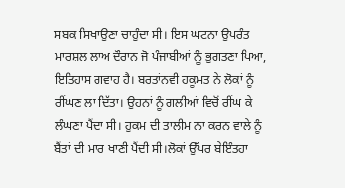ਸਬਕ ਸਿਖਾਉਣਾ ਚਾਹੁੰਦਾ ਸੀ। ਇਸ ਘਟਨਾ ਉਪਰੰਤ ਮਾਰਸ਼ਲ ਲਾਅ ਦੌਰਾਨ ਜੋ ਪੰਜਾਬੀਆਂ ਨੂੰ ਭੁਗਤਣਾ ਪਿਆ, ਇਤਿਹਾਸ ਗਵਾਹ ਹੈ। ਬਰਤਾਂਨਵੀ ਹਕੂਮਤ ਨੇ ਲੋਕਾਂ ਨੂੰ ਰੀਂਘਣ ਲਾ ਦਿੱਤਾ। ਉਹਨਾਂ ਨੂੰ ਗਲੀਆਂ ਵਿਚੋਂ ਰੀਂਘ ਕੇ ਲੰਘਣਾ ਪੈਂਦਾ ਸੀ। ਹੁਕਮ ਦੀ ਤਾਲੀਮ ਨਾ ਕਰਨ ਵਾਲੇ ਨੂੰ ਬੈਂਤਾਂ ਦੀ ਮਾਰ ਖਾਣੀ ਪੈਂਦੀ ਸੀ।ਲੋਕਾਂ ਉੱਪਰ ਬੇਇੰਤਹਾ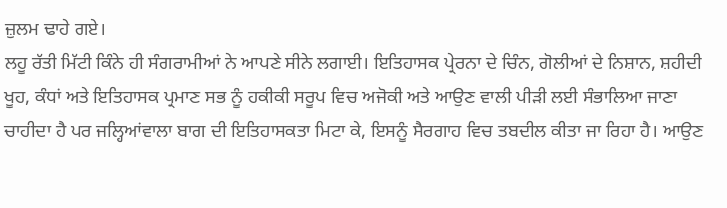ਜ਼ੁਲਮ ਢਾਹੇ ਗਏ।
ਲਹੂ ਰੱਤੀ ਮਿੱਟੀ ਕਿੰਨੇ ਹੀ ਸੰਗਰਾਮੀਆਂ ਨੇ ਆਪਣੇ ਸੀਨੇ ਲਗਾਈ। ਇਤਿਹਾਸਕ ਪ੍ਰੇਰਨਾ ਦੇ ਚਿੰਨ, ਗੋਲੀਆਂ ਦੇ ਨਿਸ਼ਾਨ, ਸ਼ਹੀਦੀ ਖੂਹ, ਕੰਧਾਂ ਅਤੇ ਇਤਿਹਾਸਕ ਪ੍ਰਮਾਣ ਸਭ ਨੂੰ ਹਕੀਕੀ ਸਰੂਪ ਵਿਚ ਅਜੋਕੀ ਅਤੇ ਆਉਣ ਵਾਲੀ ਪੀੜੀ ਲਈ ਸੰਭਾਲਿਆ ਜਾਣਾ ਚਾਹੀਦਾ ਹੈ ਪਰ ਜਲ੍ਹਿਆਂਵਾਲਾ ਬਾਗ ਦੀ ਇਤਿਹਾਸਕਤਾ ਮਿਟਾ ਕੇ, ਇਸਨੂੰ ਸੈਰਗਾਹ ਵਿਚ ਤਬਦੀਲ ਕੀਤਾ ਜਾ ਰਿਹਾ ਹੈ। ਆਉਣ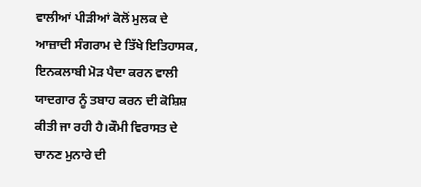ਵਾਲੀਆਂ ਪੀੜੀਆਂ ਕੋਲੋਂ ਮੁਲਕ ਦੇ ਆਜ਼ਾਦੀ ਸੰਗਰਾਮ ਦੇ ਤਿੱਖੇ ਇਤਿਹਾਸਕ, ਇਨਕਲਾਬੀ ਮੋੜ ਪੈਦਾ ਕਰਨ ਵਾਲੀ ਯਾਦਗਾਰ ਨੂੰ ਤਬਾਹ ਕਰਨ ਦੀ ਕੋਸ਼ਿਸ਼ ਕੀਤੀ ਜਾ ਰਹੀ ਹੈ।ਕੌਮੀ ਵਿਰਾਸਤ ਦੇ ਚਾਨਣ ਮੁਨਾਰੇ ਦੀ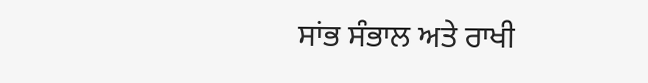ਸਾਂਭ ਸੰਭਾਲ ਅਤੇ ਰਾਖੀ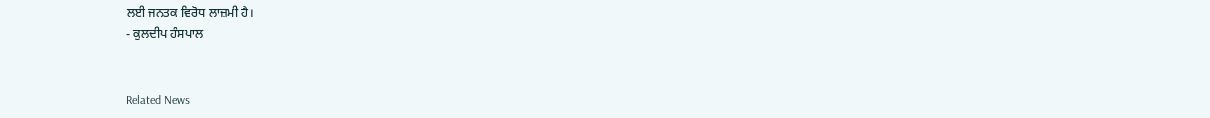ਲਈ ਜਨਤਕ ਵਿਰੋਧ ਲਾਜ਼ਮੀ ਹੈ।
- ਕੁਲਦੀਪ ਹੰਸਪਾਲ


Related News